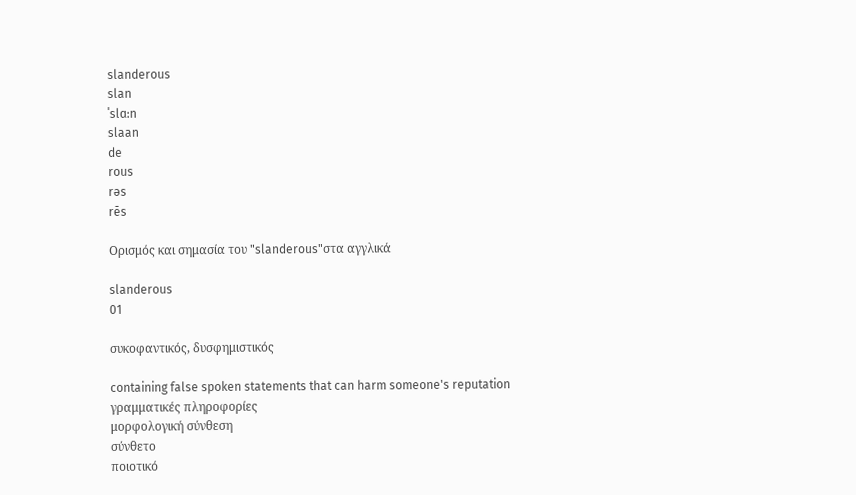slanderous
slan
ˈslɑ:n
slaan
de
rous
rəs
rēs

Ορισμός και σημασία του "slanderous"στα αγγλικά

slanderous
01

συκοφαντικός, δυσφημιστικός

containing false spoken statements that can harm someone's reputation
γραμματικές πληροφορίες
μορφολογική σύνθεση
σύνθετο
ποιοτικό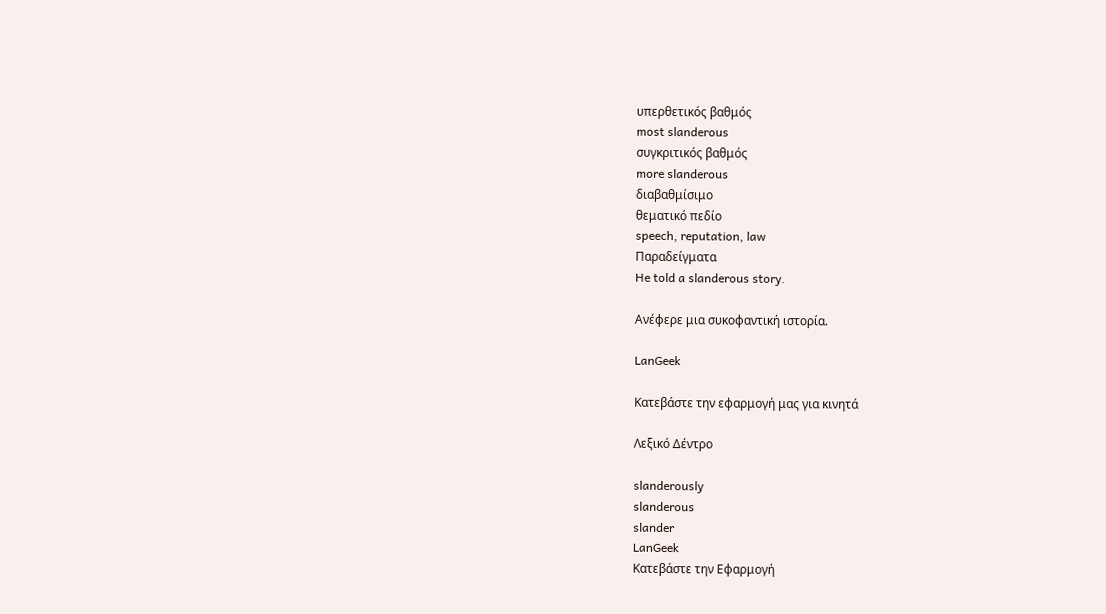υπερθετικός βαθμός
most slanderous
συγκριτικός βαθμός
more slanderous
διαβαθμίσιμο
θεματικό πεδίο
speech, reputation, law
Παραδείγματα
He told a slanderous story.

Ανέφερε μια συκοφαντική ιστορία.

LanGeek

Κατεβάστε την εφαρμογή μας για κινητά

Λεξικό Δέντρο

slanderously
slanderous
slander
LanGeek
Κατεβάστε την Εφαρμογή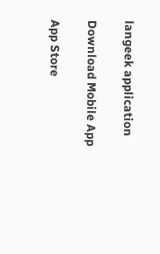langeek application

Download Mobile App

App Store